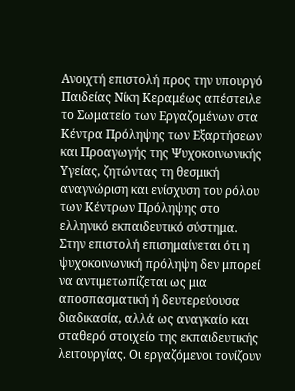Ανοιχτή επιστολή προς την υπουργό Παιδείας Νίκη Κεραμέως απέστειλε το Σωματείο των Εργαζομένων στα Κέντρα Πρόληψης των Εξαρτήσεων και Προαγωγής της Ψυχοκοινωνικής Υγείας, ζητώντας τη θεσμική αναγνώριση και ενίσχυση του ρόλου των Κέντρων Πρόληψης στο ελληνικό εκπαιδευτικό σύστημα.
Στην επιστολή επισημαίνεται ότι η ψυχοκοινωνική πρόληψη δεν μπορεί να αντιμετωπίζεται ως μια αποσπασματική ή δευτερεύουσα διαδικασία, αλλά ως αναγκαίο και σταθερό στοιχείο της εκπαιδευτικής λειτουργίας. Οι εργαζόμενοι τονίζουν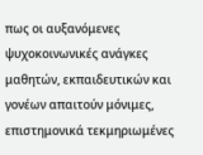πως οι αυξανόμενες ψυχοκοινωνικές ανάγκες μαθητών, εκπαιδευτικών και γονέων απαιτούν μόνιμες, επιστημονικά τεκμηριωμένες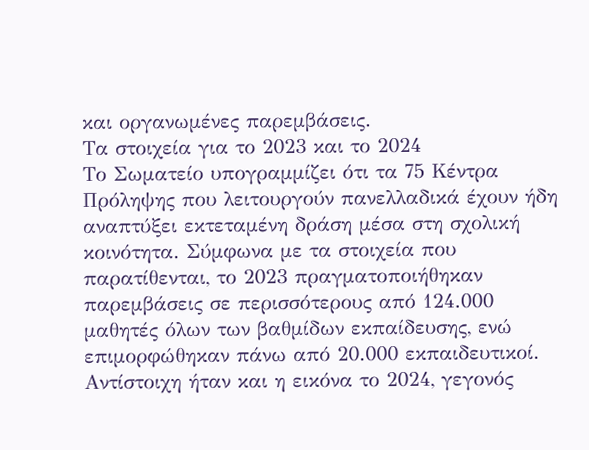και οργανωμένες παρεμβάσεις.
Τα στοιχεία για το 2023 και το 2024
Το Σωματείο υπογραμμίζει ότι τα 75 Κέντρα Πρόληψης που λειτουργούν πανελλαδικά έχουν ήδη αναπτύξει εκτεταμένη δράση μέσα στη σχολική κοινότητα. Σύμφωνα με τα στοιχεία που παρατίθενται, το 2023 πραγματοποιήθηκαν παρεμβάσεις σε περισσότερους από 124.000 μαθητές όλων των βαθμίδων εκπαίδευσης, ενώ επιμορφώθηκαν πάνω από 20.000 εκπαιδευτικοί. Αντίστοιχη ήταν και η εικόνα το 2024, γεγονός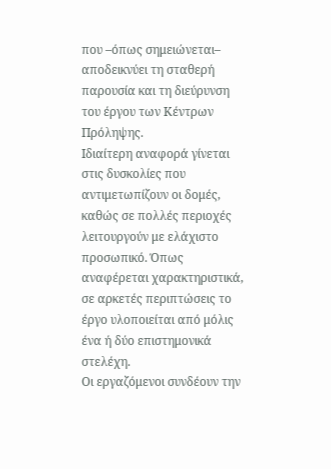που –όπως σημειώνεται– αποδεικνύει τη σταθερή παρουσία και τη διεύρυνση του έργου των Κέντρων Πρόληψης.
Ιδιαίτερη αναφορά γίνεται στις δυσκολίες που αντιμετωπίζουν οι δομές, καθώς σε πολλές περιοχές λειτουργούν με ελάχιστο προσωπικό. Όπως αναφέρεται χαρακτηριστικά, σε αρκετές περιπτώσεις το έργο υλοποιείται από μόλις ένα ή δύο επιστημονικά στελέχη.
Οι εργαζόμενοι συνδέουν την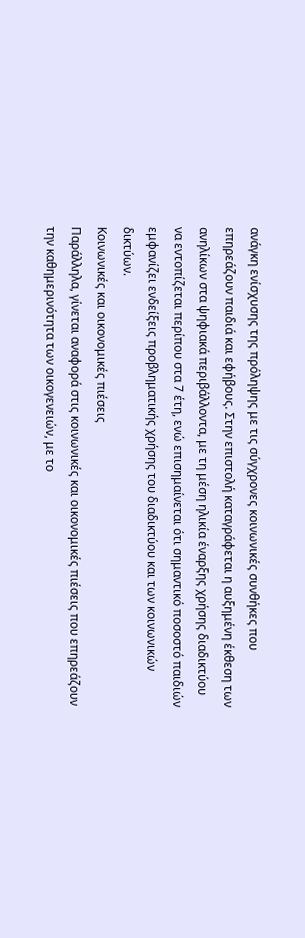ανάγκη ενίσχυσης της πρόληψης με τις σύγχρονες κοινωνικές συνθήκες που επηρεάζουν παιδιά και εφήβους. Στην επιστολή καταγράφεται η αυξημένη έκθεση των ανηλίκων στα ψηφιακά περιβάλλοντα, με τη μέση ηλικία έναρξης χρήσης διαδικτύου να εντοπίζεται περίπου στα 7 έτη, ενώ επισημαίνεται ότι σημαντικό ποσοστό παιδιών εμφανίζει ενδείξεις προβληματικής χρήσης του διαδικτύου και των κοινωνικών δικτύων.
Κοινωνικές και οικονομικές πιέσεις
Παράλληλα, γίνεται αναφορά στις κοινωνικές και οικονομικές πιέσεις που επηρεάζουν την καθημερινότητα των οικογενειών, με το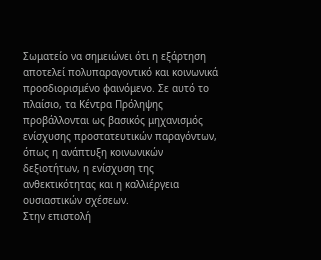Σωματείο να σημειώνει ότι η εξάρτηση αποτελεί πολυπαραγοντικό και κοινωνικά προσδιορισμένο φαινόμενο. Σε αυτό το πλαίσιο, τα Κέντρα Πρόληψης προβάλλονται ως βασικός μηχανισμός ενίσχυσης προστατευτικών παραγόντων, όπως η ανάπτυξη κοινωνικών δεξιοτήτων, η ενίσχυση της ανθεκτικότητας και η καλλιέργεια ουσιαστικών σχέσεων.
Στην επιστολή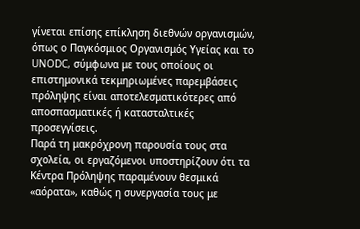γίνεται επίσης επίκληση διεθνών οργανισμών, όπως ο Παγκόσμιος Οργανισμός Υγείας και το UNODC, σύμφωνα με τους οποίους οι επιστημονικά τεκμηριωμένες παρεμβάσεις πρόληψης είναι αποτελεσματικότερες από αποσπασματικές ή κατασταλτικές προσεγγίσεις.
Παρά τη μακρόχρονη παρουσία τους στα σχολεία, οι εργαζόμενοι υποστηρίζουν ότι τα Κέντρα Πρόληψης παραμένουν θεσμικά «αόρατα», καθώς η συνεργασία τους με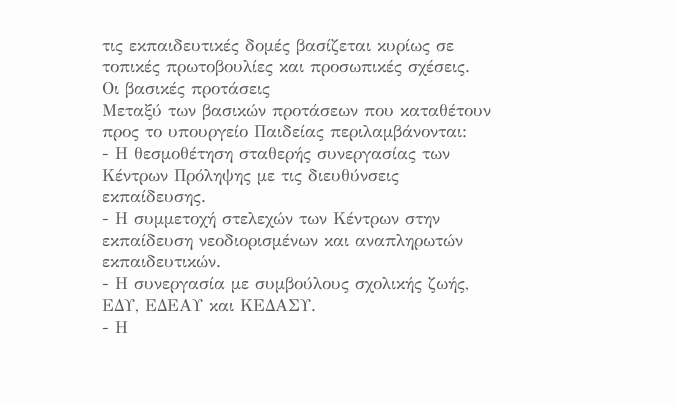τις εκπαιδευτικές δομές βασίζεται κυρίως σε τοπικές πρωτοβουλίες και προσωπικές σχέσεις.
Οι βασικές προτάσεις
Μεταξύ των βασικών προτάσεων που καταθέτουν προς το υπουργείο Παιδείας περιλαμβάνονται:
- Η θεσμοθέτηση σταθερής συνεργασίας των Κέντρων Πρόληψης με τις διευθύνσεις εκπαίδευσης.
- Η συμμετοχή στελεχών των Κέντρων στην εκπαίδευση νεοδιορισμένων και αναπληρωτών εκπαιδευτικών.
- Η συνεργασία με συμβούλους σχολικής ζωής, ΕΔΥ, ΕΔΕΑΥ και ΚΕΔΑΣΥ.
- Η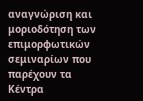αναγνώριση και μοριοδότηση των επιμορφωτικών σεμιναρίων που παρέχουν τα Κέντρα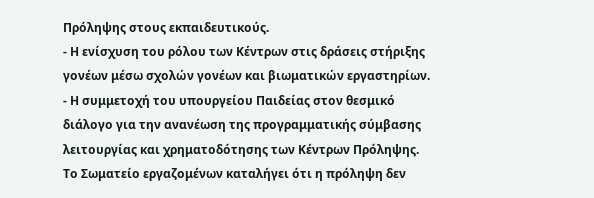Πρόληψης στους εκπαιδευτικούς.
- Η ενίσχυση του ρόλου των Κέντρων στις δράσεις στήριξης γονέων μέσω σχολών γονέων και βιωματικών εργαστηρίων.
- Η συμμετοχή του υπουργείου Παιδείας στον θεσμικό διάλογο για την ανανέωση της προγραμματικής σύμβασης λειτουργίας και χρηματοδότησης των Κέντρων Πρόληψης.
Το Σωματείο εργαζομένων καταλήγει ότι η πρόληψη δεν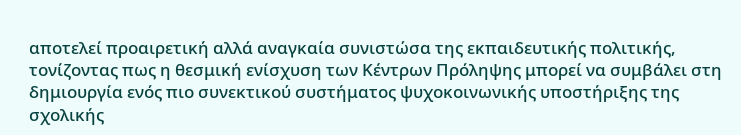αποτελεί προαιρετική αλλά αναγκαία συνιστώσα της εκπαιδευτικής πολιτικής, τονίζοντας πως η θεσμική ενίσχυση των Κέντρων Πρόληψης μπορεί να συμβάλει στη δημιουργία ενός πιο συνεκτικού συστήματος ψυχοκοινωνικής υποστήριξης της σχολικής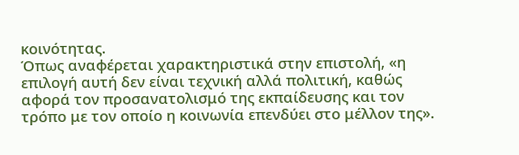κοινότητας.
Όπως αναφέρεται χαρακτηριστικά στην επιστολή, «η επιλογή αυτή δεν είναι τεχνική αλλά πολιτική, καθώς αφορά τον προσανατολισμό της εκπαίδευσης και τον τρόπο με τον οποίο η κοινωνία επενδύει στο μέλλον της».